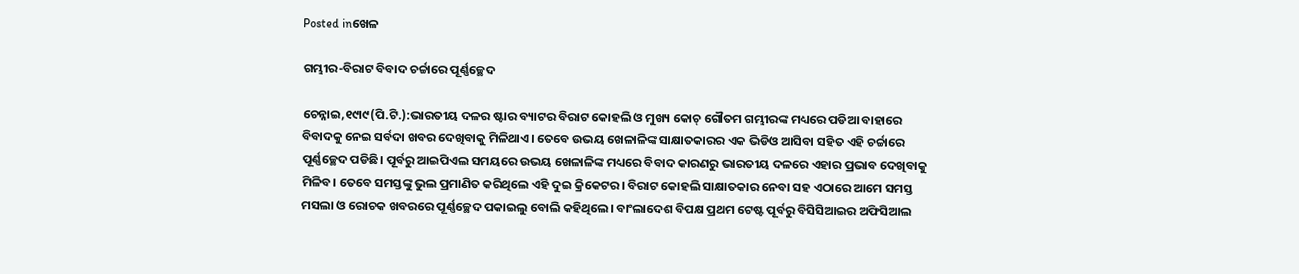Posted inଖେଳ

ଗମ୍ଭୀର-ବିରାଟ ବିବାଦ ଚର୍ଚ୍ଚାରେ ପୂର୍ଣ୍ଣଚ୍ଛେଦ

ଚେନ୍ନାଇ,୧୯ା୯(ପି.ଟି.):ଭାରତୀୟ ଦଳର ଷ୍ଟାର ବ୍ୟାଟର ବିରାଟ କୋହଲି ଓ ମୁଖ୍ୟ କୋଚ୍‌ ଗୌତମ ଗମ୍ଭୀରଙ୍କ ମଧ୍ୟରେ ପଡିଆ ବାହାରେ ବିବାଦକୁ ନେଇ ସର୍ବଦା ଖବର ଦେଖିବାକୁ ମିଳିଥାଏ। ତେବେ ଉଭୟ ଖେଳାଳିଙ୍କ ସାକ୍ଷାତକାରର ଏକ ଭିଡିଓ ଆସିବା ସହିତ ଏହି ଚର୍ଚ୍ଚାରେ ପୂର୍ଣ୍ଣଚ୍ଛେଦ ପଡିଛି। ପୂର୍ବରୁ ଆଇପିଏଲ ସମୟରେ ଉଭୟ ଖେଳାଳିଙ୍କ ମଧ୍ୟରେ ବିବାଦ କାରଣରୁ ଭାରତୀୟ ଦଳରେ ଏହାର ପ୍ରଭାବ ଦେଖିବାକୁ ମିଳିବ। ତେବେ ସମସ୍ତଙ୍କୁ ଭୁଲ ପ୍ରମାଣିତ କରିଥିଲେ ଏହି ଦୁଇ କ୍ରିକେଟର। ବିରାଟ କୋହଲି ସାକ୍ଷାତକାର ନେବା ସହ ଏଠାରେ ଆମେ ସମସ୍ତ ମସଲା ଓ ରୋଚକ ଖବରରେ ପୂର୍ଣ୍ଣଚ୍ଛେଦ ପକାଇଲୁ ବୋଲି କହିଥିଲେ। ବାଂଲାଦେଶ ବିପକ୍ଷ ପ୍ରଥମ ଟେଷ୍ଟ ପୂର୍ବରୁ ବିସିସିଆଇର ଅଫିସିଆଲ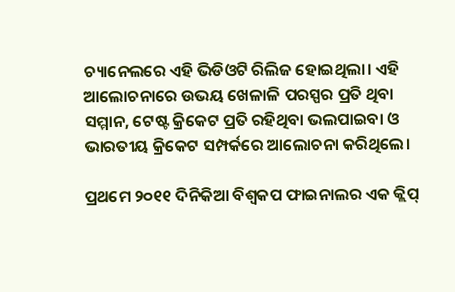ଚ୍ୟାନେଲରେ ଏହି ଭିଡିଓଟି ରିଲିଜ ହୋଇଥିଲା। ଏହି ଆଲୋଚନାରେ ଉଭୟ ଖେଳାଳି ପରସ୍ପର ପ୍ରତି ଥିବା ସମ୍ମାନ, ଟେଷ୍ଟ କ୍ରିକେଟ ପ୍ରତି ରହିଥିବା ଭଲପାଇବା ଓ ଭାରତୀୟ କ୍ରିକେଟ ସମ୍ପର୍କରେ ଆଲୋଚନା କରିଥିଲେ।

ପ୍ରଥମେ ୨୦୧୧ ଦିନିକିଆ ବିଶ୍ୱକପ ଫାଇନାଲର ଏକ କ୍ଲିପ୍‌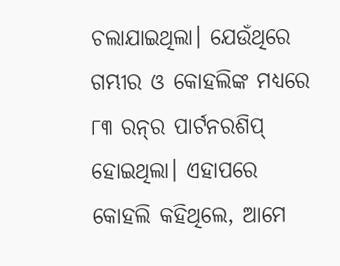ଚଲାଯାଇଥିଲା। ଯେଉଁଥିରେ ଗମ୍ଭୀର ଓ କୋହଲିଙ୍କ ମଧ୍ୟରେ ୮୩ ରନ୍‌ର ପାର୍ଟନରଶିପ୍‌ ହୋଇଥିଲା। ଏହାପରେ କୋହଲି କହିଥିଲେ, ଆମେ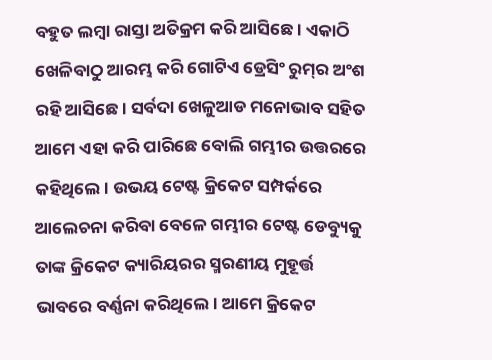ବହୁତ ଲମ୍ବା ରାସ୍ତା ଅତିକ୍ରମ କରି ଆସିଛେ। ଏକାଠି ଖେଳିବାଠୁ ଆରମ୍ଭ କରି ଗୋଟିଏ ଡ୍ରେସିଂ ରୁମ୍‌ର ଅଂଶ ରହି ଆସିଛେ। ସର୍ବଦା ଖେଳୁଆଡ ମନୋଭାବ ସହିତ ଆମେ ଏହା କରି ପାରିଛେ ବୋଲି ଗମ୍ଭୀର ଉତ୍ତରରେ କହିଥିଲେ। ଉଭୟ ଟେଷ୍ଟ କ୍ରିକେଟ ସମ୍ପର୍କରେ ଆଲେଚନା କରିବା ବେଳେ ଗମ୍ଭୀର ଟେଷ୍ଟ ଡେବ୍ୟୁକୁ ତାଙ୍କ କ୍ରିକେଟ କ୍ୟାରିୟରର ସ୍ମରଣୀୟ ମୁହୂର୍ତ୍ତ ଭାବରେ ବର୍ଣ୍ଣନା କରିଥିଲେ। ଆମେ କ୍ରିକେଟ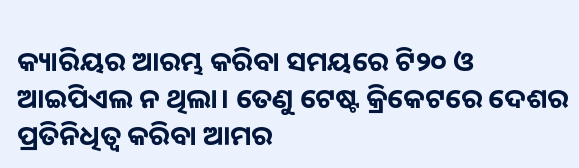କ୍ୟାରିୟର ଆରମ୍ଭ କରିବା ସମୟରେ ଟି୨୦ ଓ ଆଇପିଏଲ ନ ଥିଲା। ତେଣୁ ଟେଷ୍ଟ କ୍ରିକେଟରେ ଦେଶର ପ୍ରତିନିଧିତ୍ୱ କରିବା ଆମର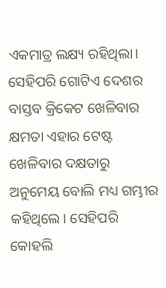ଏକମାତ୍ର ଲକ୍ଷ୍ୟ ରହିଥିଲା। ସେହିପରି ଗୋଟିଏ ଦେଶର ବାସ୍ତବ କ୍ରିକେଟ ଖେଳିବାର କ୍ଷମତା ଏହାର ଟେଷ୍ଟ ଖେଳିବାର ଦକ୍ଷତାରୁ ଅନୁମେୟ ବୋଲି ମଧ୍ୟ ଗମ୍ଭୀର କହିଥିଲେ। ସେହିପରି କୋହଲି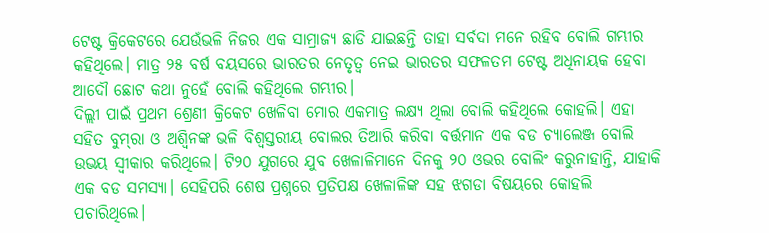ଟେଷ୍ଟ କ୍ରିକେଟରେ ଯେଉଁଭଳି ନିଜର ଏକ ସାମ୍ରାଜ୍ୟ ଛାଡି ଯାଇଛନ୍ତି ତାହା ସର୍ବଦା ମନେ ରହିବ ବୋଲି ଗମ୍ଭୀର କହିଥିଲେ। ମାତ୍ର ୨୫ ବର୍ଷ ବୟସରେ ଭାରତର ନେତୃତ୍ୱ ନେଇ ଭାରତର ସଫଳତମ ଟେଷ୍ଟ ଅଧିନାୟକ ହେବା ଆଦୌ ଛୋଟ କଥା ନୁହେଁ ବୋଲି କହିଥିଲେ ଗମ୍ଭୀର।
ଦିଲ୍ଲୀ ପାଇଁ ପ୍ରଥମ ଶ୍ରେଣୀ କ୍ରିକେଟ ଖେଳିବା ମୋର ଏକମାତ୍ର ଲକ୍ଷ୍ୟ ଥିଲା ବୋଲି କହିଥିଲେ କୋହଲି। ଏହା ସହିତ ବୁମ୍‌ରା ଓ ଅଶ୍ୱିନଙ୍କ ଭଳି ବିଶ୍ୱସ୍ତରୀୟ ବୋଲର ତିଆରି କରିବା ବର୍ତ୍ତମାନ ଏକ ବଡ ଚ୍ୟାଲେଞ୍ଜ ବୋଲି ଉଭୟ ସ୍ବୀକାର କରିଥିଲେ। ଟି୨୦ ଯୁଗରେ ଯୁବ ଖେଳାଳିମାନେ ଦିନକୁ ୨୦ ଓଭର ବୋଲିଂ କରୁନାହାନ୍ତି, ଯାହାକି ଏକ ବଡ ସମସ୍ୟା। ସେହିପରି ଶେଷ ପ୍ରଶ୍ନରେ ପ୍ରତିପକ୍ଷ ଖେଳାଳିଙ୍କ ସହ ଝଗଡା ବିଷୟରେ କୋହଲି ପଚାରିଥିଲେ।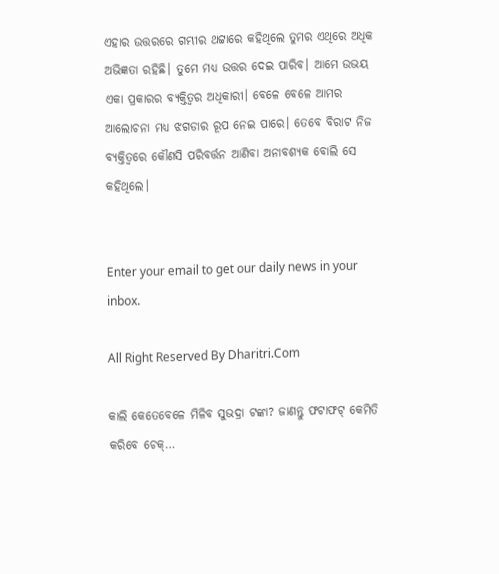ଏହାର ଉତ୍ତରରେ ଗମ୍ଭୀର ଥଟ୍ଟାରେ କହିଥିଲେ ତୁମର ଏଥିରେ ଅଧିକ ଅଭିଜ୍ଞତା ରହିଛି। ତୁମେ ମଧ୍ୟ ଉତ୍ତର ଦେଇ ପାରିବ। ଆମେ ଉଭୟ ଏକା ପ୍ରକାରର ବ୍ୟକ୍ତିତ୍ୱର ଅଧିକାରୀ। ବେଳେ ବେଳେ ଆମର ଆଲୋଚନା ମଧ୍ୟ ଝଗଡାର ରୂପ ନେଇ ପାରେ। ତେବେ ବିରାଟ ନିଜ ବ୍ୟକ୍ତିତ୍ୱରେ କୌଣସି ପରିବର୍ତ୍ତନ ଆଣିବା ଅନାବଶ୍ୟକ ବୋଲି ସେ କହିଥିଲେ।


Enter your email to get our daily news in your inbox.

All Right Reserved By Dharitri.Com

କାଲି କେତେବେଳେ ମିଳିବ ସୁଭଦ୍ରା ଟଙ୍କା? ଜାଣନ୍ତୁ ଫଟାଫଟ୍‌ କେମିତି କରିବେ ଚେକ୍‌…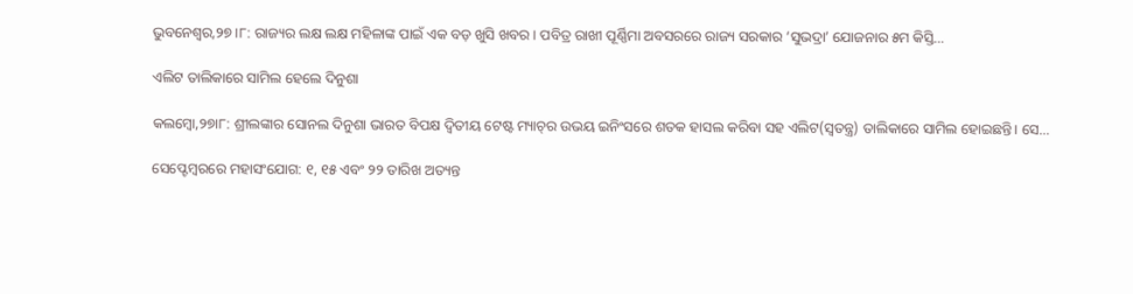ଭୁବନେଶ୍ୱର,୨୭।୮: ରାଜ୍ୟର ଲକ୍ଷ ଲକ୍ଷ ମହିଳାଙ୍କ ପାଇଁ ଏକ ବଡ଼ ଖୁସି ଖବର। ପବିତ୍ର ରାଖୀ ପୂର୍ଣ୍ଣିମା ଅବସରରେ ରାଜ୍ୟ ସରକାର ‘ସୁଭଦ୍ରା’ ଯୋଜନାର ୫ମ କିସ୍ତି…

ଏଲିଟ ତାଲିକାରେ ସାମିଲ ହେଲେ ଦିନୁଶା

କଲମ୍ବୋ,୨୭ା୮: ଶ୍ରୀଲଙ୍କାର ସୋନଲ ଦିନୁଶା ଭାରତ ବିପକ୍ଷ ଦ୍ୱିତୀୟ ଟେଷ୍ଟ ମ୍ୟାଚ୍‌ର ଉଭୟ ଇନିଂସରେ ଶତକ ହାସଲ କରିବା ସହ ଏଲିଟ(ସ୍ବତନ୍ତ୍ର) ତାଲିକାରେ ସାମିଲ ହୋଇଛନ୍ତି। ସେ…

ସେପ୍ଟେମ୍ୱରରେ ମହାସଂଯୋଗ: ୧, ୧୫ ଏବଂ ୨୨ ତାରିଖ ଅତ୍ୟନ୍ତ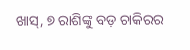ଖାସ୍‌, ୭ ରାଶିଙ୍କୁ ବଡ଼ ଚାକିରର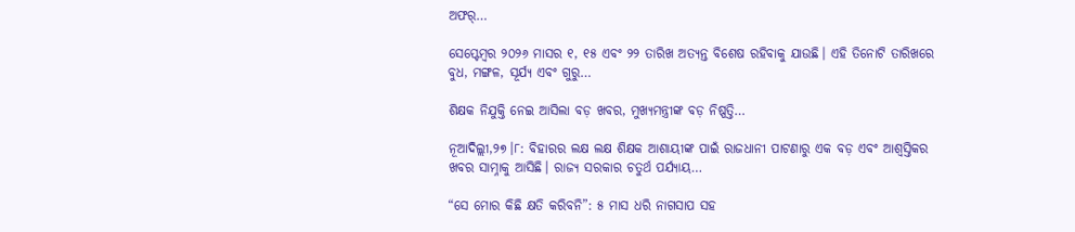ଅଫର୍‌…

ସେପ୍ଟେମ୍ୱର ୨୦୨୬ ମାସର ୧, ୧୫ ଏବଂ ୨୨ ତାରିଖ ଅତ୍ୟନ୍ତ ବିଶେଷ ରହିବାକୁ ଯାଉଛି। ଏହି ତିନୋଟି ତାରିଖରେ ବୁଧ, ମଙ୍ଗଳ, ସୂର୍ଯ୍ୟ ଏବଂ ଗୁରୁ…

ଶିକ୍ଷକ ନିଯୁକ୍ତି ନେଇ ଆସିଲା ବଡ଼ ଖବର, ମୁଖ୍ୟମନ୍ତ୍ରୀଙ୍କ ବଡ଼ ନିଷ୍ପତ୍ତି…

ନୂଆଦିଲ୍ଲୀ,୨୭।୮: ବିହାରର ଲକ୍ଷ ଲକ୍ଷ ଶିକ୍ଷକ ଆଶାୟୀଙ୍କ ପାଇଁ ରାଜଧାନୀ ପାଟଣାରୁ ଏକ ବଡ଼ ଏବଂ ଆଶ୍ୱସ୍ତିକର ଖବର ସାମ୍ନାକୁ ଆସିଛି। ରାଜ୍ୟ ସରକାର ଚତୁର୍ଥ ପର୍ଯ୍ୟାୟ…

“ସେ ମୋର କିଛି କ୍ଷତି କରିବନି”: ୫ ମାସ ଧରି ନାଗସାପ ସହ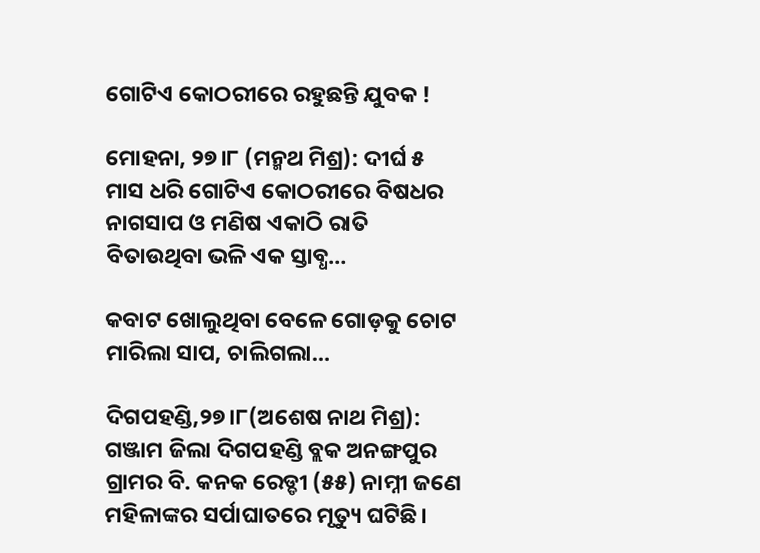ଗୋଟିଏ କୋଠରୀରେ ରହୁଛନ୍ତି ଯୁବକ !

ମୋହନା, ୨୭।୮ (ମନ୍ମଥ ମିଶ୍ର): ଦୀର୍ଘ ୫ ମାସ ଧରି ଗୋଟିଏ କୋଠରୀରେ ବିଷଧର ନାଗସାପ ଓ ମଣିଷ ଏକାଠି ରାତି ବିତାଉଥିବା ଭଳି ଏକ ସ୍ତାବ୍ଧ…

କବାଟ ଖୋଲୁଥିବା ବେଳେ ଗୋଡ଼କୁ ଚୋଟ ମାରିଲା ସାପ, ଚାଲିଗଲା…

ଦିଗପହଣ୍ଡି,୨୭।୮(ଅଶେଷ ନାଥ ମିଶ୍ର): ଗଞ୍ଜାମ ଜିଲା ଦିଗପହଣ୍ଡି ବ୍ଲକ ଅନଙ୍ଗପୁର ଗ୍ରାମର ବି. କନକ ରେଡ୍ଡୀ (୫୫) ନାମ୍ନୀ ଜଣେ ମହିଳାଙ୍କର ସର୍ପାଘାତରେ ମୃତ୍ୟୁ ଘଟିଛି।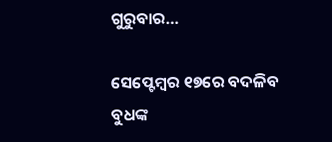ଗୁରୁବାର…

ସେପ୍ଟେମ୍ୱର ୧୭ରେ ବଦଳିବ ବୁଧଙ୍କ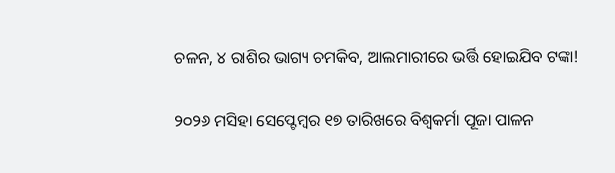ଚଳନ, ୪ ରାଶିର ଭାଗ୍ୟ ଚମକିବ, ଆଲମାରୀରେ ଭର୍ତ୍ତି ହୋଇଯିବ ଟଙ୍କା!

୨୦୨୬ ମସିହା ସେପ୍ଟେମ୍ୱର ୧୭ ତାରିଖରେ ବିଶ୍ୱକର୍ମା ପୂଜା ପାଳନ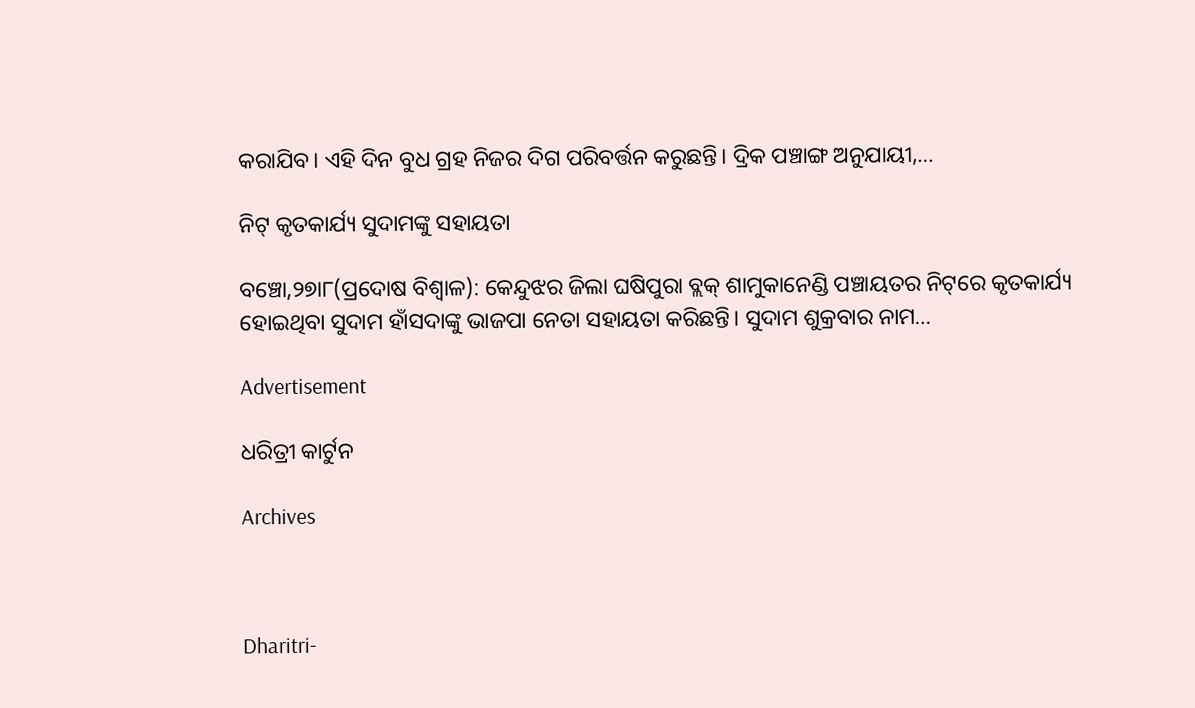କରାଯିବ। ଏହି ଦିନ ବୁଧ ଗ୍ରହ ନିଜର ଦିଗ ପରିବର୍ତ୍ତନ କରୁଛନ୍ତି। ଦ୍ରିକ ପଞ୍ଚାଙ୍ଗ ଅନୁଯାୟୀ,…

ନିଟ୍‌ କୃତକାର୍ଯ୍ୟ ସୁଦାମଙ୍କୁ ସହାୟତା

ବଞ୍ଚୋ,୨୭ା୮(ପ୍ରଦୋଷ ବିଶ୍ୱାଳ): କେନ୍ଦୁଝର ଜିଲା ଘଷିପୁରା ବ୍ଲକ୍‌ ଶାମୁକାନେଣ୍ଡି ପଞ୍ଚାୟତର ନିଟ୍‌ରେ କୃତକାର୍ଯ୍ୟ ହୋଇଥିବା ସୁଦାମ ହାଁସଦାଙ୍କୁ ଭାଜପା ନେତା ସହାୟତା କରିଛନ୍ତି। ସୁଦାମ ଶୁକ୍ରବାର ନାମ…

Advertisement

ଧରିତ୍ରୀ କାର୍ଟୁନ

Archives



Dharitri-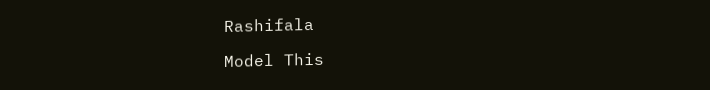Rashifala

Model This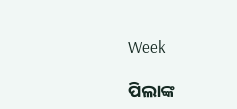Week

ପିଲାଙ୍କ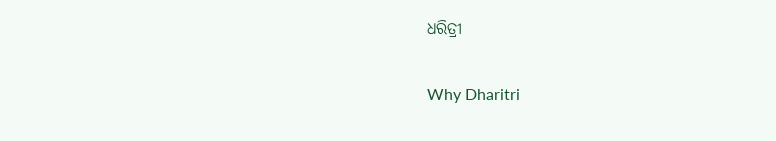ଧରିତ୍ରୀ

Why Dharitri